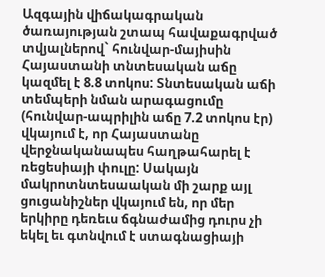Ազգային վիճակագրական ծառայության շտապ հավաքագրված տվյալներով` հունվար-մայիսին Հայաստանի տնտեսական աճը կազմել է 8.8 տոկոս: Տնտեսական աճի տեմպերի նման արագացումը (հունվար-ապրիլին աճը 7.2 տոկոս էր) վկայում է, որ Հայաստանը վերջնականապես հաղթահարել է ռեցեսիայի փուլը: Սակայն մակրոտնտեսաական մի շարք այլ ցուցանիշներ վկայում են, որ մեր երկիրը դեռեւս ճգնաժամից դուրս չի եկել եւ գտնվում է ստագնացիայի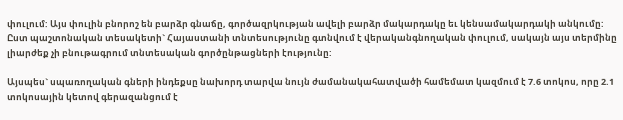փուլում: Այս փուլին բնորոշ են բարձր գնաճը, գործազրկության ավելի բարձր մակարդակը եւ կենսամակարդակի անկումը: Ըստ պաշտոնական տեսակետի` Հայաստանի տնտեսությունը գտնվում է վերականգնողական փուլում, սակայն այս տերմինը լիարժեք չի բնութագրում տնտեսական գործընթացների էությունը:

Այսպես` սպառողական գների ինդեքսը նախորդ տարվա նույն ժամանակահատվածի համեմատ կազմում է 7.6 տոկոս, որը 2.1 տոկոսային կետով գերազանցում է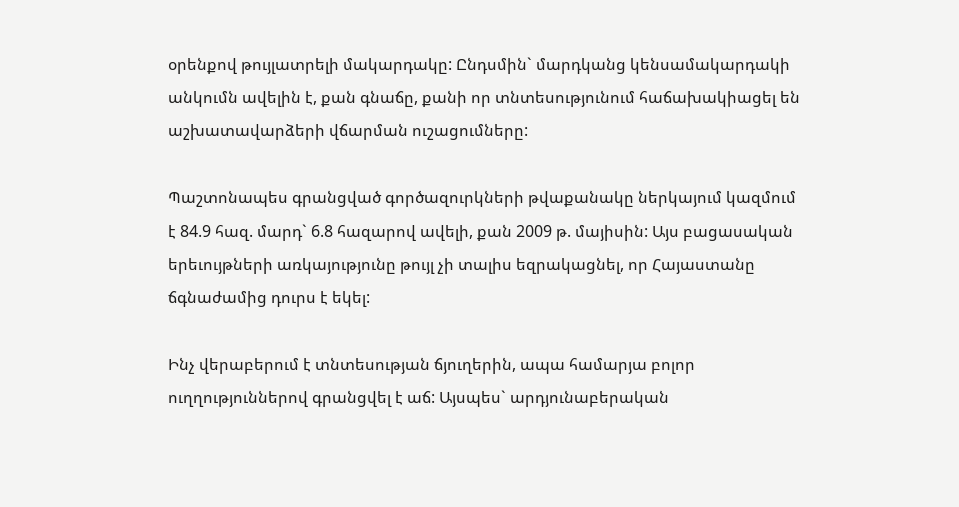օրենքով թույլատրելի մակարդակը: Ընդսմին` մարդկանց կենսամակարդակի անկումն ավելին է, քան գնաճը, քանի որ տնտեսությունում հաճախակիացել են աշխատավարձերի վճարման ուշացումները:

Պաշտոնապես գրանցված գործազուրկների թվաքանակը ներկայում կազմում է 84.9 հազ. մարդ` 6.8 հազարով ավելի, քան 2009 թ. մայիսին: Այս բացասական երեւույթների առկայությունը թույլ չի տալիս եզրակացնել, որ Հայաստանը ճգնաժամից դուրս է եկել:

Ինչ վերաբերում է տնտեսության ճյուղերին, ապա համարյա բոլոր ուղղություններով գրանցվել է աճ: Այսպես` արդյունաբերական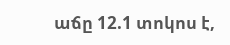աճը 12.1 տոկոս է,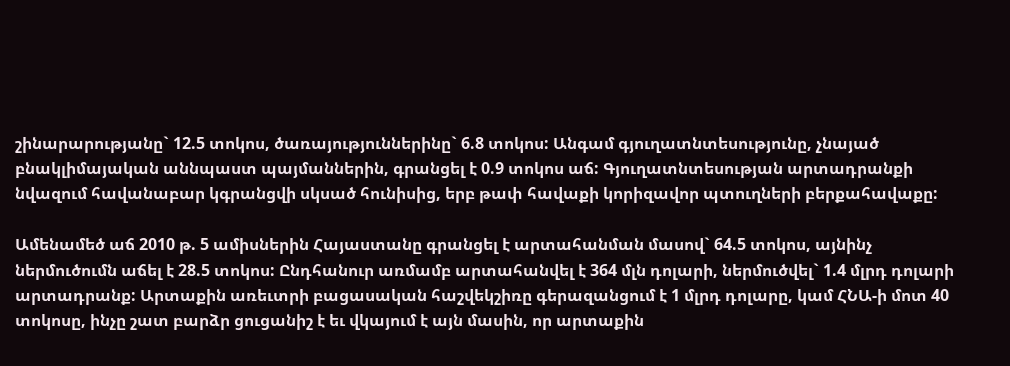շինարարությանը` 12.5 տոկոս, ծառայություններինը` 6.8 տոկոս: Անգամ գյուղատնտեսությունը, չնայած բնակլիմայական աննպաստ պայմաններին, գրանցել է 0.9 տոկոս աճ: Գյուղատնտեսության արտադրանքի նվազում հավանաբար կգրանցվի սկսած հունիսից, երբ թափ հավաքի կորիզավոր պտուղների բերքահավաքը:

Ամենամեծ աճ 2010 թ. 5 ամիսներին Հայաստանը գրանցել է արտահանման մասով` 64.5 տոկոս, այնինչ ներմուծումն աճել է 28.5 տոկոս: Ընդհանուր առմամբ արտահանվել է 364 մլն դոլարի, ներմուծվել` 1.4 մլրդ դոլարի արտադրանք: Արտաքին առեւտրի բացասական հաշվեկշիռը գերազանցում է 1 մլրդ դոլարը, կամ ՀՆԱ-ի մոտ 40 տոկոսը, ինչը շատ բարձր ցուցանիշ է եւ վկայում է այն մասին, որ արտաքին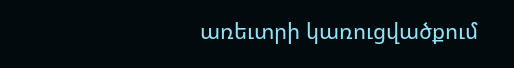առեւտրի կառուցվածքում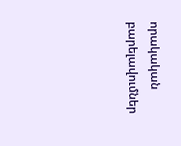որակական բարելավումներ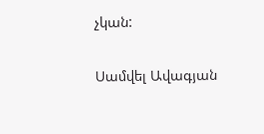չկան:

Սամվել Ավագյան